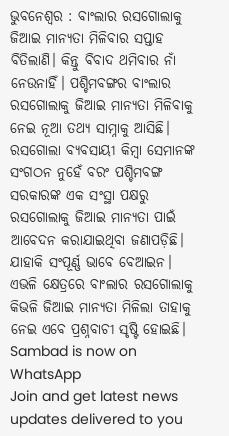ଭୁବନେଶ୍ୱର : ବାଂଲାର ରସଗୋଲାକୁ ଜିଆଇ ମାନ୍ୟତା ମିଳିବାର ସପ୍ତାହ ବିତିଲାଣି। କିନ୍ତୁ ବିବାଦ ଥମିବାର ନାଁ ନେଉନାହିଁ। ପଶ୍ଚିମବଙ୍ଗର ବାଂଲାର ରସଗୋଲାକୁ ଜିଆଇ ମାନ୍ୟତା ମିଳିବାକୁ ନେଇ ନୂଆ ତଥ୍ୟ ସାମ୍ନାକୁ ଆସିଛି। ରସଗୋଲା ବ୍ୟବସାୟୀ କିମ୍ବା ସେମାନଙ୍କ ସଂଗଠନ ନୁହେଁ ବରଂ ପଶ୍ଚିମବଙ୍ଗ ସରକାରଙ୍କ ଏକ ସଂସ୍ଥା ପକ୍ଷରୁ ରସଗୋଲାକୁ ଜିଆଇ ମାନ୍ୟତା ପାଇଁ ଆବେଦନ କରାଯାଇଥିବା ଜଣାପଡ଼ିଛି। ଯାହାକି ସଂପୂର୍ଣ୍ଣ ଭାବେ ବେଆଇନ। ଏଭଳି କ୍ଷେତ୍ରରେ ବାଂଲାର ରସଗୋଲାକୁ କିଭଳି ଜିଆଇ ମାନ୍ୟତା ମିଳିଲା ତାହାକୁ ନେଇ ଏବେ ପ୍ରଶ୍ନବାଚୀ ସୃଷ୍ଟି ହୋଇଛି।
Sambad is now on WhatsApp
Join and get latest news updates delivered to you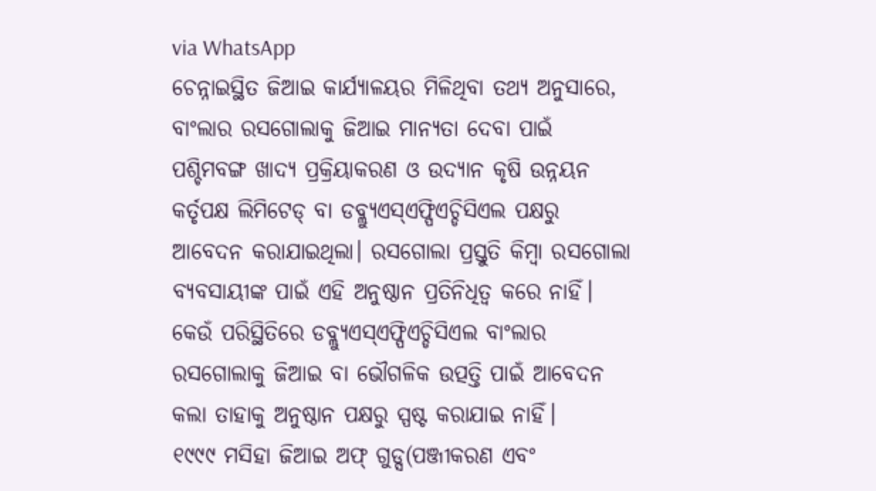via WhatsApp
ଚେନ୍ନାଇସ୍ଥିତ ଜିଆଇ କାର୍ଯ୍ୟାଳୟର ମିଳିଥିବା ତଥ୍ୟ ଅନୁସାରେ, ବାଂଲାର ରସଗୋଲାକୁ ଜିଆଇ ମାନ୍ୟତା ଦେବା ପାଇଁ ପଶ୍ଚିମବଙ୍ଗ ଖାଦ୍ୟ ପ୍ରକ୍ରିୟାକରଣ ଓ ଉଦ୍ୟାନ କୃଷି ଉନ୍ନୟନ କର୍ତୃପକ୍ଷ ଲିମିଟେଡ୍ ବା ଡବ୍ଲ୍ୟୁଏସ୍ଏଫ୍ପିଏଚ୍ଡିସିଏଲ ପକ୍ଷରୁ ଆବେଦନ କରାଯାଇଥିଲା। ରସଗୋଲା ପ୍ରସ୍ତୁତି କିମ୍ବା ରସଗୋଲା ବ୍ୟବସାୟୀଙ୍କ ପାଇଁ ଏହି ଅନୁଷ୍ଠାନ ପ୍ରତିନିଧିତ୍ୱ କରେ ନାହିଁ। କେଉଁ ପରିସ୍ଥିତିରେ ଡବ୍ଲ୍ୟୁଏସ୍ଏଫ୍ପିଏଚ୍ଡିସିଏଲ ବାଂଲାର ରସଗୋଲାକୁ ଜିଆଇ ବା ଭୌଗଳିକ ଉତ୍ପତ୍ତି ପାଇଁ ଆବେଦନ କଲା ତାହାକୁ ଅନୁଷ୍ଠାନ ପକ୍ଷରୁ ସ୍ପଷ୍ଟ କରାଯାଇ ନାହିଁ।
୧୯୯୯ ମସିହା ଜିଆଇ ଅଫ୍ ଗୁଡ୍ସ(ପଞ୍ଜୀକରଣ ଏବଂ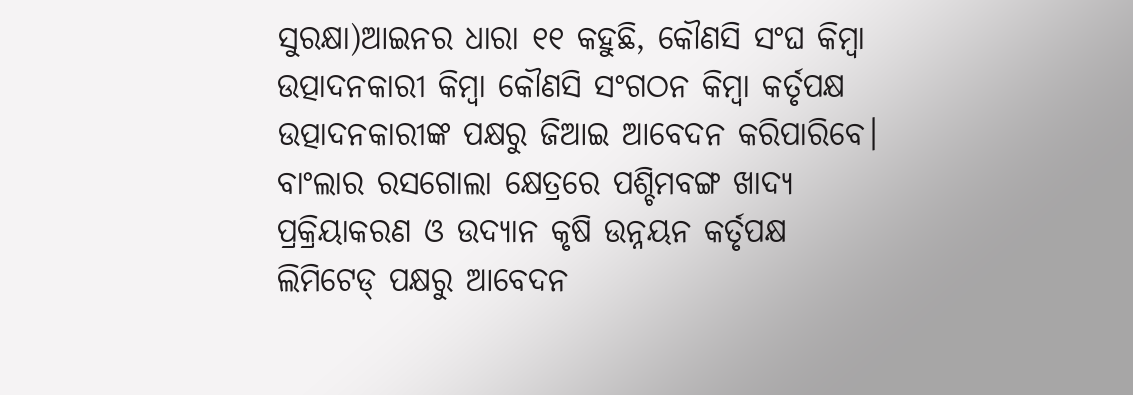ସୁରକ୍ଷା)ଆଇନର ଧାରା ୧୧ କହୁଛି, କୌଣସି ସଂଘ କିମ୍ବା ଉତ୍ପାଦନକାରୀ କିମ୍ବା କୌଣସି ସଂଗଠନ କିମ୍ବା କର୍ତୃପକ୍ଷ ଉତ୍ପାଦନକାରୀଙ୍କ ପକ୍ଷରୁ ଜିଆଇ ଆବେଦନ କରିପାରିବେ। ବାଂଲାର ରସଗୋଲା କ୍ଷେତ୍ରରେ ପଶ୍ଚିମବଙ୍ଗ ଖାଦ୍ୟ ପ୍ରକ୍ରିୟାକରଣ ଓ ଉଦ୍ୟାନ କୃଷି ଉନ୍ନୟନ କର୍ତୃପକ୍ଷ ଲିମିଟେଡ୍ ପକ୍ଷରୁ ଆବେଦନ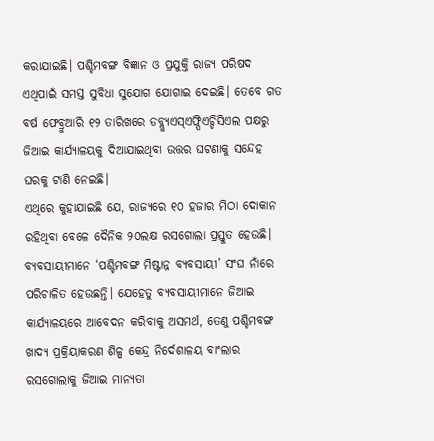କରାଯାଇଛି। ପଶ୍ଚିମବଙ୍ଗ ବିଜ୍ଞାନ ଓ ପ୍ରଯୁକ୍ତି ରାଜ୍ୟ ପରିଷଦ ଏଥିପାଇଁ ସମସ୍ତ ସୁବିଧା ସୁଯୋଗ ଯୋଗାଇ ଦେଇଛି। ତେବେ ଗତ ବର୍ଷ ଫେବ୍ରୁଆରି ୧୨ ତାରିଖରେ ଡବ୍ଲ୍ୟୁଏସ୍ଏଫ୍ପିଏଚ୍ଡିସିଏଲ ପକ୍ଷରୁ ଜିଆଇ କାର୍ଯ୍ୟାଳୟକୁ ଦିଆଯାଇଥିବା ଉତ୍ତର ଘଟଣାକୁ ସନ୍ଦେହ ଘରକୁ ଟାଣି ନେଇଛି।
ଏଥିରେ କୁହାଯାଇଛି ଯେ, ରାଜ୍ୟରେ ୧୦ ହଜାର ମିଠା ଦୋକାନ ରହିଥିବା ବେଳେ ଦୈନିକ ୨୦ଲକ୍ଷ ରସଗୋଲା ପ୍ରସ୍ତୁତ ହେଉଛି। ବ୍ୟବସାୟୀମାନେ ‘ପଶ୍ଚିମବଙ୍ଗ ମିଷ୍ଟାନ୍ନ ବ୍ୟବସାୟୀ’ ସଂଘ ନାଁରେ ପରିଚାଳିତ ହେଉଛନ୍ତି। ଯେହେତୁ ବ୍ୟବସାୟୀମାନେ ଜିଆଇ କାର୍ଯ୍ୟାଳୟରେ ଆବେଦନ କରିବାକୁ ଅସମର୍ଥ, ତେଣୁ ପଶ୍ଚିମବଙ୍ଗ ଖାଦ୍ୟ ପ୍ରକ୍ରିୟାକରଣ ଶିଳ୍ପ କେନ୍ଦ୍ର ନିର୍ଦେଶାଳୟ ବାଂଲାର ରସଗୋଲାକୁ ଜିଆଇ ମାନ୍ୟତା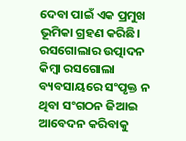ଦେବା ପାଇଁ ଏକ ପ୍ରମୁଖ ଭୂମିକା ଗ୍ରହଣ କରିଛି। ରସଗୋଲାର ଉତ୍ପାଦନ କିମ୍ବା ରସଗୋଲା ବ୍ୟବସାୟରେ ସଂପୃକ୍ତ ନ ଥିବା ସଂଗଠନ ଜିଆଇ ଆବେଦନ କରିବାକୁ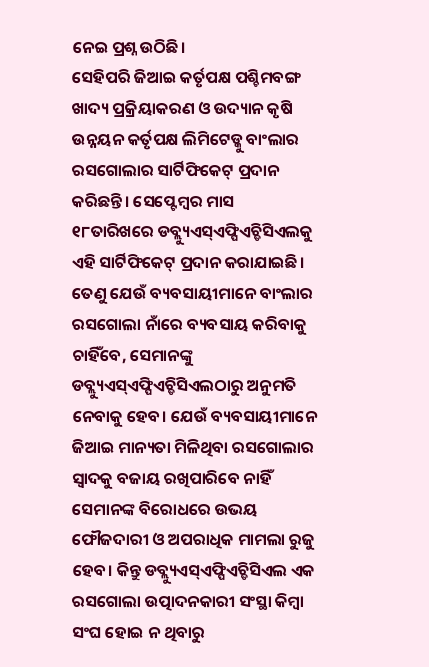ନେଇ ପ୍ରଶ୍ନ ଉଠିଛି।
ସେହିପରି ଜିଆଇ କର୍ତୃପକ୍ଷ ପଶ୍ଚିମବଙ୍ଗ ଖାଦ୍ୟ ପ୍ରକ୍ରିୟାକରଣ ଓ ଉଦ୍ୟାନ କୃଷି ଉନ୍ନୟନ କର୍ତୃପକ୍ଷ ଲିମିଟେଡ୍କୁ ବାଂଲାର ରସଗୋଲାର ସାର୍ଟିଫିକେଟ୍ ପ୍ରଦାନ କରିଛନ୍ତି। ସେପ୍ଟେମ୍ବର ମାସ ୧୮ତାରିଖରେ ଡବ୍ଲ୍ୟୁଏସ୍ଏଫ୍ପିଏଚ୍ଡିସିଏଲକୁ ଏହି ସାର୍ଟିଫିକେଟ୍ ପ୍ରଦାନ କରାଯାଇଛି। ତେଣୁ ଯେଉଁ ବ୍ୟବସାୟୀମାନେ ବାଂଲାର ରସଗୋଲା ନାଁରେ ବ୍ୟବସାୟ କରିବାକୁ ଚାହିଁବେ, ସେମାନଙ୍କୁ ଡବ୍ଲ୍ୟୁଏସ୍ଏଫ୍ପିଏଚ୍ଡିସିଏଲଠାରୁ ଅନୁମତି ନେବାକୁ ହେବ। ଯେଉଁ ବ୍ୟବସାୟୀମାନେ ଜିଆଇ ମାନ୍ୟତା ମିଳିଥିବା ରସଗୋଲାର ସ୍ୱାଦକୁ ବଜାୟ ରଖିପାରିବେ ନାହିଁ ସେମାନଙ୍କ ବିରୋଧରେ ଉଭୟ ଫୌଜଦାରୀ ଓ ଅପରାଧିକ ମାମଲା ରୁଜୁ ହେବ। କିନ୍ତୁ ଡବ୍ଲ୍ୟୁଏସ୍ଏଫ୍ପିଏଚ୍ଡିସିଏଲ ଏକ ରସଗୋଲା ଉତ୍ପାଦନକାରୀ ସଂସ୍ଥା କିମ୍ବା ସଂଘ ହୋଇ ନ ଥିବାରୁ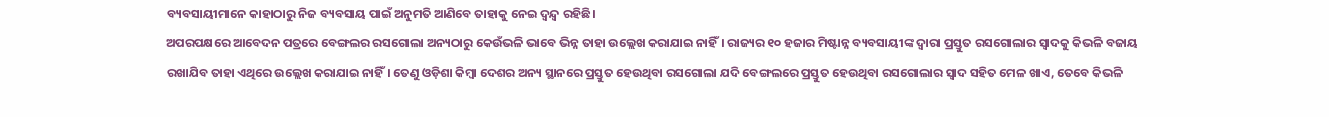ବ୍ୟବସାୟୀମାନେ କାହାଠାରୁ ନିଜ ବ୍ୟବସାୟ ପାଇଁ ଅନୁମତି ଆଣିବେ ତାହାକୁ ନେଇ ଦ୍ୱନ୍ଦ୍ୱ ରହିଛି।
ଅପରପକ୍ଷରେ ଆବେଦନ ପତ୍ରରେ ବେଙ୍ଗଲର ରସଗୋଲା ଅନ୍ୟଠାରୁ କେଉଁଭଳି ଭାବେ ଭିନ୍ନ ତାହା ଉଲ୍ଲେଖ କରାଯାଇ ନାହିଁ। ରାଜ୍ୟର ୧୦ ହଜାର ମିଷ୍ଟାନ୍ନ ବ୍ୟବସାୟୀଙ୍କ ଦ୍ୱାରା ପ୍ରସ୍ତୁତ ରସଗୋଲାର ସ୍ୱାଦକୁ କିଭଳି ବଜାୟ ରଖାଯିବ ତାହା ଏଥିରେ ଉଲ୍ଲେଖ କରାଯାଇ ନାହିଁ। ତେଣୁ ଓଡ଼ିଶା କିମ୍ବା ଦେଶର ଅନ୍ୟ ସ୍ଥାନରେ ପ୍ରସ୍ତୁତ ହେଉଥିବା ରସଗୋଲା ଯଦି ବେଙ୍ଗଲରେ ପ୍ରସ୍ତୁତ ହେଉଥିବା ରସଗୋଲାର ସ୍ୱାଦ ସହିତ ମେଳ ଖାଏ, ତେବେ କିଭଳି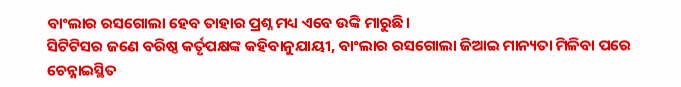ବାଂଲାର ରସଗୋଲା ହେବ ତାହାର ପ୍ରଶ୍ନ ମଧ୍ୟ ଏବେ ଉଙ୍କି ମାରୁଛି।
ସିଟିଟିସର ଜଣେ ବରିଷ୍ଠ କର୍ତୃପକ୍ଷଙ୍କ କହିବାନୁଯାୟୀ, ବାଂଲାର ରସଗୋଲା ଜିଆଇ ମାନ୍ୟତା ମିଳିବା ପରେ ଚେନ୍ନାଇସ୍ଥିତ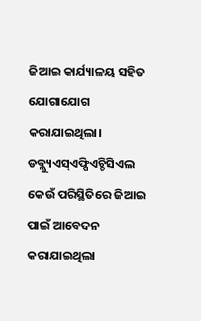ଜିଆଇ କାର୍ଯ୍ୟାଳୟ ସହିତ ଯୋଗାଯୋଗ କରାଯାଇଥିଲା। ଡବ୍ଲ୍ୟୁଏସ୍ଏଫ୍ପିଏଚ୍ଡିସିଏଲ କେଉଁ ପରିସ୍ଥିତିରେ ଜିଆଇ ପାଇଁ ଆବେଦନ କରାଯାଇଥିଲା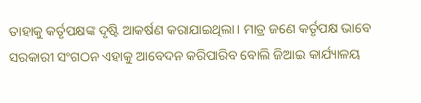ତାହାକୁ କର୍ତୃପକ୍ଷଙ୍କ ଦୃଷ୍ଟି ଆକର୍ଷଣ କରାଯାଇଥିଲା। ମାତ୍ର ଜଣେ କର୍ତୃପକ୍ଷ ଭାବେ ସରକାରୀ ସଂଗଠନ ଏହାକୁ ଆବେଦନ କରିପାରିବ ବୋଲି ଜିଆଇ କାର୍ଯ୍ୟାଳୟ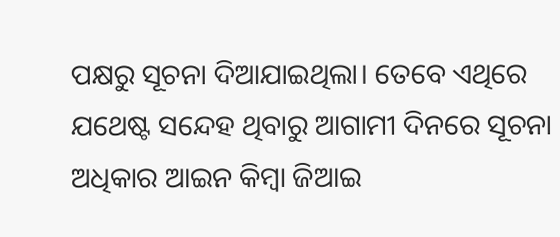ପକ୍ଷରୁ ସୂଚନା ଦିଆଯାଇଥିଲା। ତେବେ ଏଥିରେ ଯଥେଷ୍ଟ ସନ୍ଦେହ ଥିବାରୁ ଆଗାମୀ ଦିନରେ ସୂଚନା ଅଧିକାର ଆଇନ କିମ୍ବା ଜିଆଇ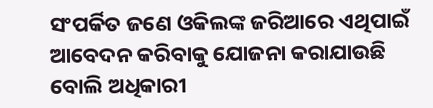ସଂପର୍କିତ ଜଣେ ଓକିଲଙ୍କ ଜରିଆରେ ଏଥିପାଇଁ ଆବେଦନ କରିବାକୁ ଯୋଜନା କରାଯାଉଛି ବୋଲି ଅଧିକାରୀ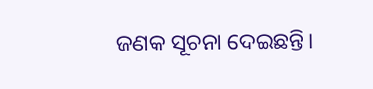ଜଣକ ସୂଚନା ଦେଇଛନ୍ତି।